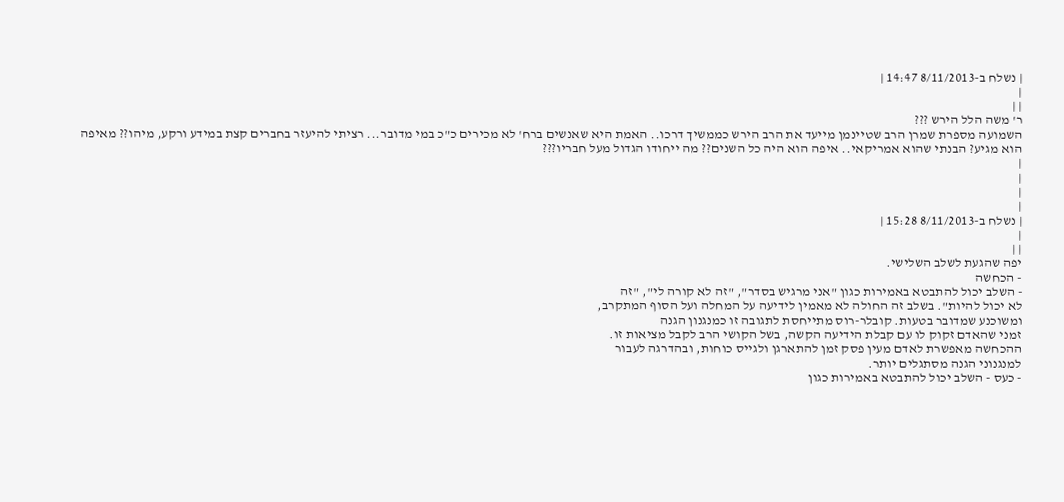| נשלח ב-8/11/2013 14:47 |
|
| |
ר' משה הלל הירש ???
השמועה מספרת שמרן הרב שטיינמן מייעד את הרב הירש כממשיך דרכו.. האמת היא שאנשים ברח' לא מכירים כ"כ במי מדובר... רציתי להיעזר בחברים קצת במידע ורקע, מיהו?? מאיפה הוא מגיע? הבנתי שהוא אמריקאי.. איפה הוא היה כל השנים?? מה ייחודו הגדול מעל חבריו???
|
|
|
|
| נשלח ב-8/11/2013 15:28 |
|
| |
יפה שהגעת לשלב השלישי.
- הכחשה
- השלב יכול להתבטא באמירות כגון "אני מרגיש בסדר", "זה לא קורה לי", "זה
לא יכול להיות". בשלב זה החולה לא מאמין לידיעה על המחלה ועל הסוף המתקרב,
ומשוכנע שמדובר בטעות. קובלר-רוס מתייחסת לתגובה זו כמנגנון הגנה
זמני שהאדם זקוק לו עם קבלת הידיעה הקשה, בשל הקושי הרב לקבל מציאות זו.
ההכחשה מאפשרת לאדם מעין פסק זמן להתארגן ולגייס כוחות, ובהדרגה לעבור
למנגנוני הגנה מסתגלים יותר.
- כעס - השלב יכול להתבטא באמירות כגון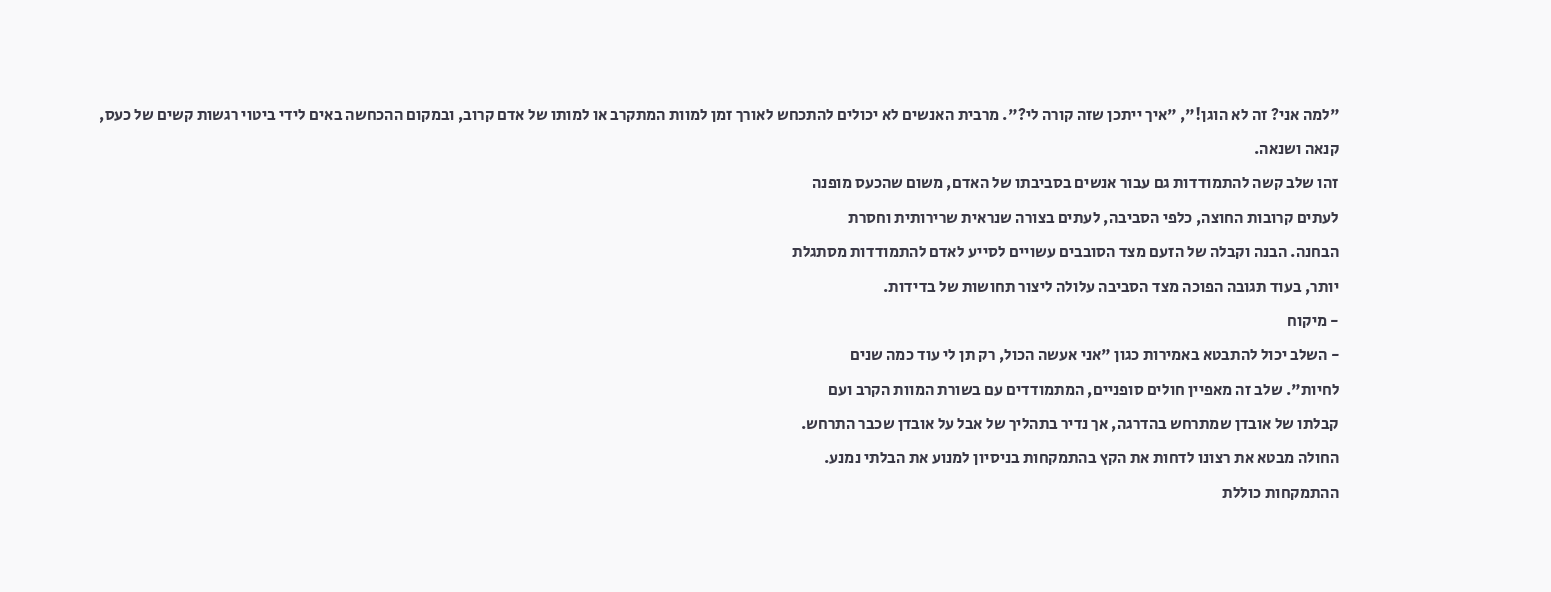"למה אני? זה לא הוגן!", "איך ייתכן שזה קורה לי?". מרבית האנשים לא יכולים להתכחש לאורך זמן למוות המתקרב או למותו של אדם קרוב, ובמקום ההכחשה באים לידי ביטוי רגשות קשים של כעס, קנאה ושנאה.
זהו שלב קשה להתמודדות גם עבור אנשים בסביבתו של האדם, משום שהכעס מופנה
לעתים קרובות החוצה, כלפי הסביבה, לעתים בצורה שנראית שרירותית וחסרת
הבחנה. הבנה וקבלה של הזעם מצד הסובבים עשויים לסייע לאדם להתמודדות מסתגלת
יותר, בעוד תגובה הפוכה מצד הסביבה עלולה ליצור תחושות של בדידות.
- מיקוח
- השלב יכול להתבטא באמירות כגון "אני אעשה הכול, רק תן לי עוד כמה שנים
לחיות". שלב זה מאפיין חולים סופניים, המתמודדים עם בשורת המוות הקרב ועם
קבלתו של אובדן שמתרחש בהדרגה, אך נדיר בתהליך של אבל על אובדן שכבר התרחש.
החולה מבטא את רצונו לדחות את הקץ בהתמקחות בניסיון למנוע את הבלתי נמנע.
ההתמקחות כוללת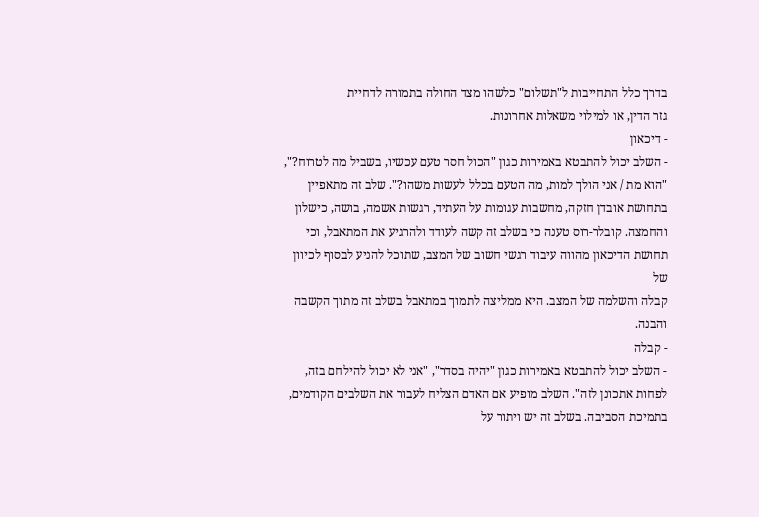בדרך כלל התחייבות ל"תשלום" כלשהו מצד החולה בתמורה לדחיית
גזר הדין, או למילוי משאלות אחרונות.
- דיכאון
- השלב יכול להתבטא באמירות כגון "הכול חסר טעם עכשיו, בשביל מה לטרוח?",
"הוא מת / אני הולך למות, מה הטעם בכלל לעשות משהו?". שלב זה מתאפיין
בתחושת אובדן חזקה, מחשבות עגומות על העתיד, רגשות אשמה, בושה, כישלון
והחמצה. קובלר-רוס טענה כי בשלב זה קשה לעודד ולהרגיע את המתאבל, וכי
תחושת הדיכאון מהווה עיבוד רגשי חשוב של המצב, שתוכל להניע לבסוף לכיוון של
קבלה והשלמה של המצב. היא ממליצה לתמוך במתאבל בשלב זה מתוך הקשבה והבנה.
- קבלה
- השלב יכול להתבטא באמירות כגון "יהיה בסדר", "אני לא יכול להילחם בזה,
לפחות אתכונן לזה". השלב מופיע אם האדם הצליח לעבור את השלבים הקודמים,
בתמיכת הסביבה. בשלב זה יש ויתור על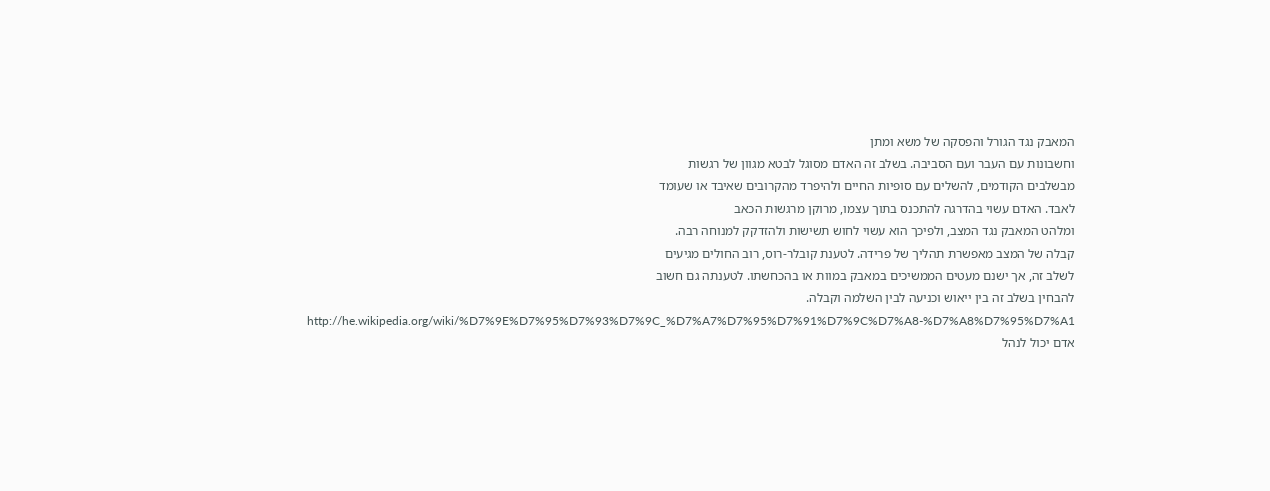המאבק נגד הגורל והפסקה של משא ומתן
וחשבונות עם העבר ועם הסביבה. בשלב זה האדם מסוגל לבטא מגוון של רגשות
מבשלבים הקודמים, להשלים עם סופיות החיים ולהיפרד מהקרובים שאיבד או שעומד
לאבד. האדם עשוי בהדרגה להתכנס בתוך עצמו, מרוקן מרגשות הכאב
ומלהט המאבק נגד המצב, ולפיכך הוא עשוי לחוש תשישות ולהזדקק למנוחה רבה.
קבלה של המצב מאפשרת תהליך של פרידה. לטענת קובלר-רוס, רוב החולים מגיעים
לשלב זה, אך ישנם מעטים הממשיכים במאבק במוות או בהכחשתו. לטענתה גם חשוב
להבחין בשלב זה בין ייאוש וכניעה לבין השלמה וקבלה.
http://he.wikipedia.org/wiki/%D7%9E%D7%95%D7%93%D7%9C_%D7%A7%D7%95%D7%91%D7%9C%D7%A8-%D7%A8%D7%95%D7%A1
אדם יכול לנהל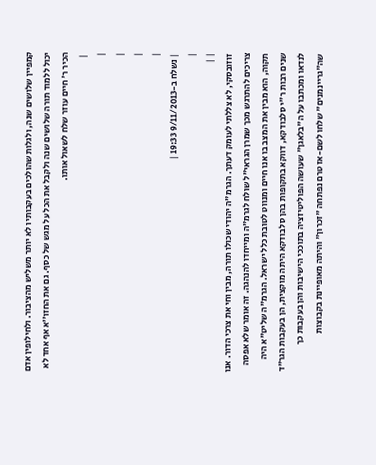קמפיין שלושים שנה, ולגלות שהולכים בעקבותיו לא יותר משליש מהציבור. ולחילופין אדם יכול ללמוד תורה שלושים שנה ולקבל את הכל על מגש של כסף. גם את החזו''א אף אחד לא הכיר ר' חיים עוזר שלח לשאול אותו.
 |
|
|
|
|
| נשלח ב-9/11/2013 19:33 |
|
| |
זוזובסקי, לא צללתי לעומק דעתך. הגרמ"ה יהודי שכולו תורה, מבין וחי את צרכי הדור. אנו צריכים להתרגש מכך שמרן הגראי"ל שולח לגרמ"ה ומייחדו להנהגה. זה אומר שלא אפסה תקוה, הוא מבין את המצב בו אנו חיים ומנווט לטובת כלל ישראל. הגרמ"ה שליט"א היה שנים רבות ר"י סלבודקא, דווקא בתקופות בהן סלבודקא היתה מוקצית, הן בעקבות הגר"ד לנדאו ומכתבו על ה"בלאגן" שעושה הפוליטיזציה בתוככי הישיבות והן בעקבות כך שה"גריינמנים" שלחו לשם-אז טרם נפתחה "זכרון" והיתה מאופיינת בקבוצות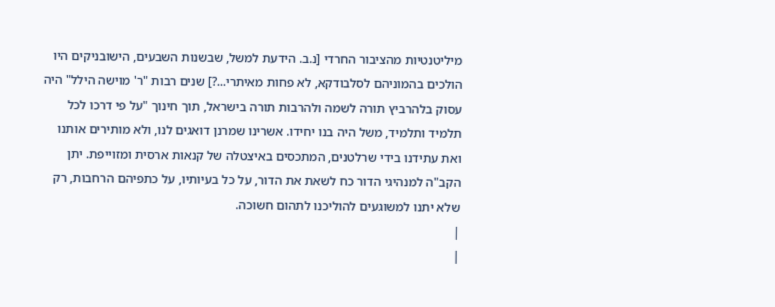מיליטנטיות מהציבור החרדי [נ.ב. הידעת למשל, שבשנות השבעים, הישובניקים היו הולכים בהמוניהם לסלבודקא, לא פחות מאיתרי...?] שנים רבות "ר' מוישה הילל" היה עסוק בלהרביץ תורה לשמה ולהרבות תורה בישראל, תוך חינוך "על פי דרכו לכל תלמיד ותלמיד, משל היה בנו יחידו. אשרינו שמרנן דואגים לנו, ולא מותירים אותנו ואת עתידנו בידי שרלטנים, המתכסים באיצטלה של קנאות ארסית ומזוייפת. יתן הקב"ה למנהיגי הדור כח לשאת את הדור, על כל בעיותיו, על כתפיהם הרחבות, רק שלא יתנו למשוגעים להוליכנו לתהום חשוכה.
|
|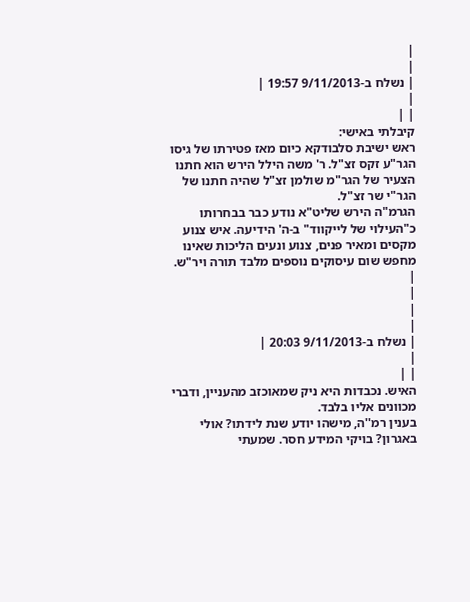|
|
| נשלח ב-9/11/2013 19:57 |
|
| |
קיבלתי באישי:
ראש ישיבת סלבודקא כיום מאז פטירתו של גיסו הגר"ע זקס זצ"ל. ר' משה הילל הירש הוא חתנו הצעיר של הגר"מ שולמן זצ"ל שהיה חתנו של הגר"י שר זצ"ל.
הגרמ"ה הירש שליט"א נודע כבר בבחרותו כ"העילוי של לייקווד" ב-ה' הידיעה. איש צנוע מקסים ומאיר פנים, צנוע ונעים הליכות שאינו מחפש שום עיסוקים נוספים מלבד תורה ויר"ש.
|
|
|
|
| נשלח ב-9/11/2013 20:03 |
|
| |
האיש. נכבדות היא ניק שמאוכזב מהעניין, ודברי מכוונים אליו בלבד.
בענין רמ''ה, מישהו יודע שנת לידתו? אולי באגרון? בויקי המידע חסר. שמעתי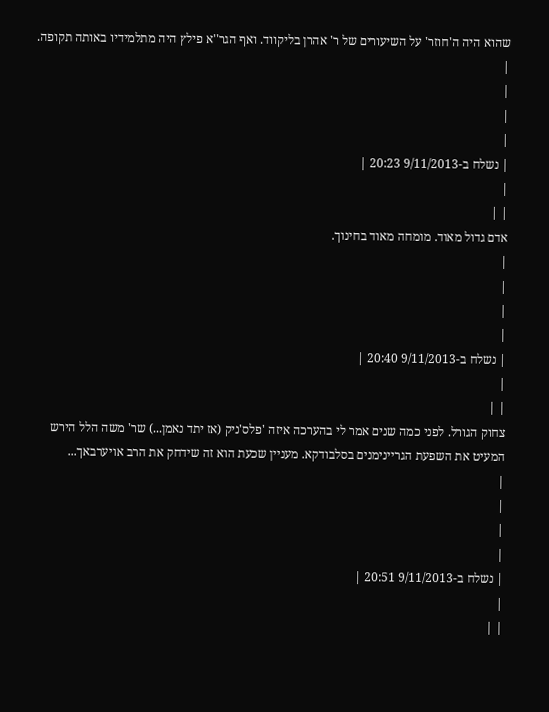שהוא היה ה'חוזר' על השיעורים של ר' אהרן בליקווד. ואף הגר''א פילץ היה מתלמידיו באותה תקופה.
|
|
|
|
| נשלח ב-9/11/2013 20:23 |
|
| |
אדם גדול מאוד. מומחה מאוד בחינוך.
|
|
|
|
| נשלח ב-9/11/2013 20:40 |
|
| |
צחוק הגורל. לפני כמה שנים אמר לי בהערכה איזה 'פלס'ניק (אז יתד נאמן...) שר' משה הלל הירש המעיט את השפעת הגריינימנים בסלבודקא. מעניין שכעת הוא זה שידחק את הרב אויערבאך...
|
|
|
|
| נשלח ב-9/11/2013 20:51 |
|
| |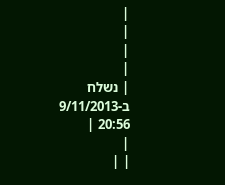|
|
|
|
| נשלח ב-9/11/2013 20:56 |
|
| |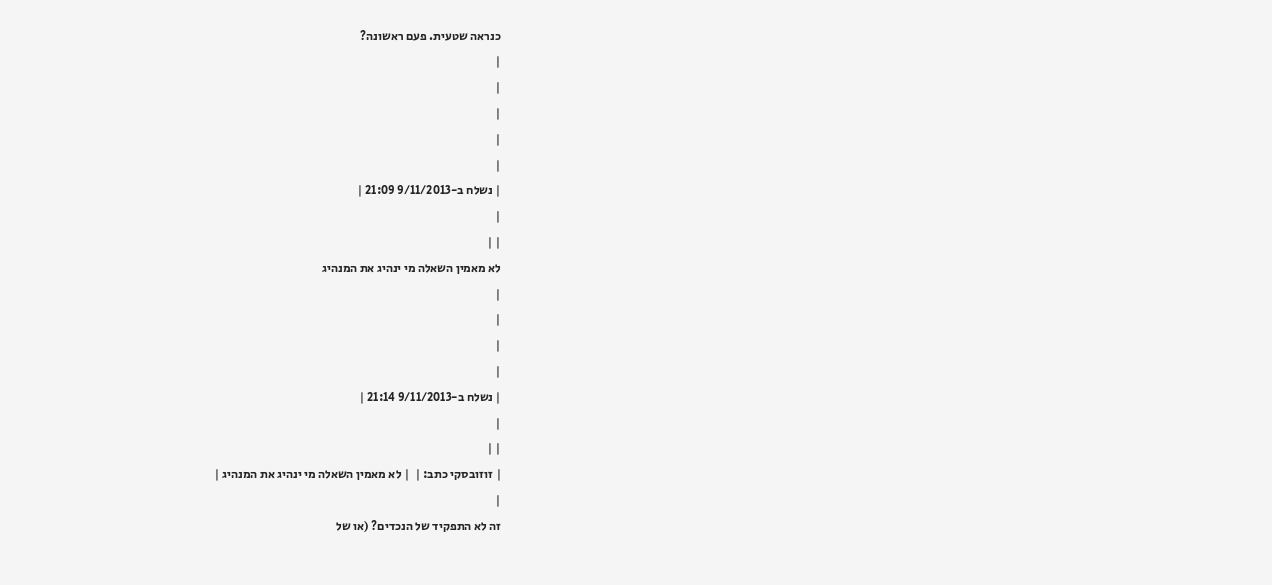כנראה שטעית. פעם ראשונה?
|
|
|
|
|
| נשלח ב-9/11/2013 21:09 |
|
| |
לא מאמין השאלה מי ינהיג את המנהיג
|
|
|
|
| נשלח ב-9/11/2013 21:14 |
|
| |
| זוזובסקי כתב: |  | לא מאמין השאלה מי ינהיג את המנהיג |
|
זה לא התפקיד של הנכדים? (או של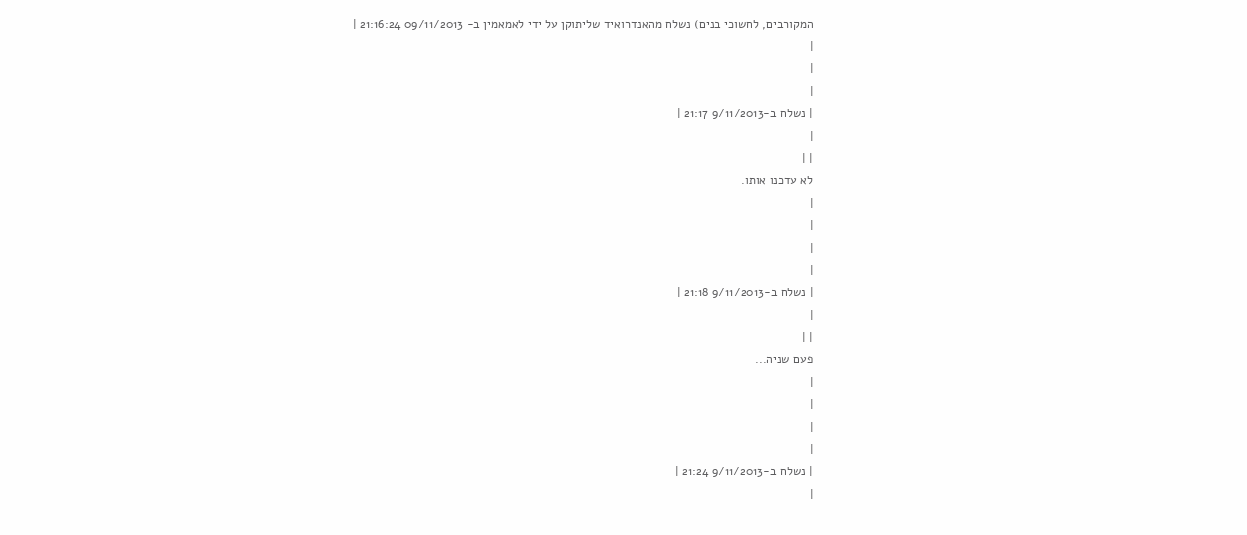המקורבים, לחשוכי בנים) נשלח מהאנדרואיד שליתוקן על ידי לאמאמין ב- 09/11/2013 21:16:24 |
|
|
|
| נשלח ב-9/11/2013 21:17 |
|
| |
לא עדכנו אותו.
|
|
|
|
| נשלח ב-9/11/2013 21:18 |
|
| |
פעם שניה...
|
|
|
|
| נשלח ב-9/11/2013 21:24 |
|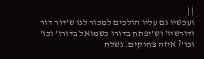| |
ועכשיו גם עליו הולכים למכור לנו ש'דור דור ודורשיו' וש'יפתח בדורו כשמואל בדורו' וכו' וכו'? איזה צחוקים. נשלח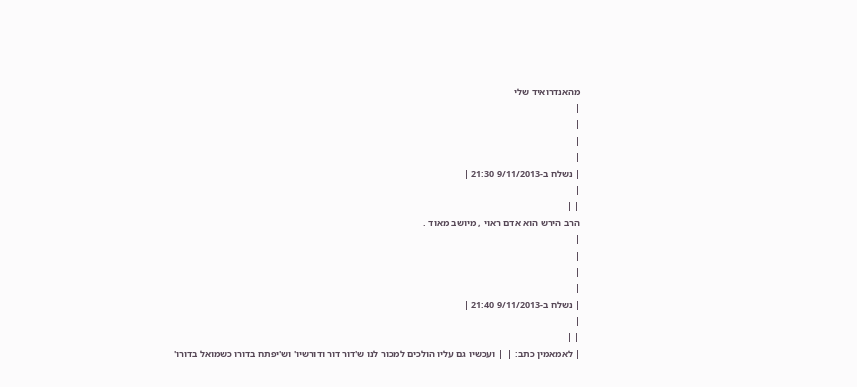מהאנדרואיד שלי
|
|
|
|
| נשלח ב-9/11/2013 21:30 |
|
| |
הרב הירש הוא אדם ראוי , מיושב מאוד .
|
|
|
|
| נשלח ב-9/11/2013 21:40 |
|
| |
| לאמאמין כתב: |  | ועכשיו גם עליו הולכים למכור לנו ש'דור דור ודורשיו' וש'יפתח בדורו כשמואל בדורו'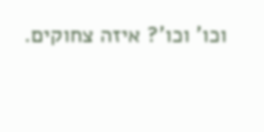וכו' וכו'? איזה צחוקים.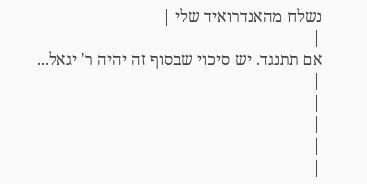נשלח מהאנדרואיד שלי |
|
אם תתנגד. יש סיכוי שבסוף זה יהיה ר' יגאל...
|
|
|
|
|